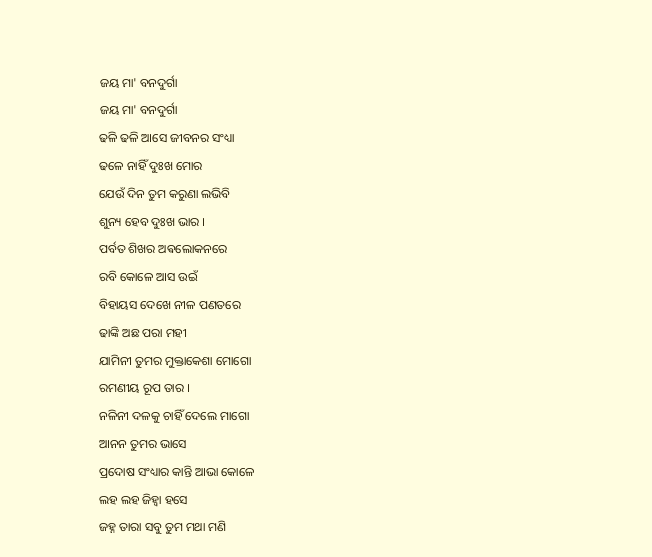ଜୟ ମା' ବନଦୁର୍ଗା
ଜୟ ମା' ବନଦୁର୍ଗା
ଢଳି ଢଳି ଆସେ ଜୀବନର ସଂଧ୍ୟା
ଢଳେ ନାହିଁ ଦୁଃଖ ମୋର
ଯେଉଁ ଦିନ ତୁମ କରୁଣା ଲଭିବି
ଶୁନ୍ୟ ହେବ ଦୁଃଖ ଭାର ।
ପର୍ବତ ଶିଖର ଅଵଲୋକନରେ
ରବି କୋଳେ ଆସ ଉଇଁ
ବିହାୟସ ଦେଖେ ନୀଳ ପଣତରେ
ଢାଙ୍କି ଅଛ ପରା ମହୀ
ଯାମିନୀ ତୁମର ମୁକ୍ତାକେଶା ମୋଗୋ
ରମଣୀୟ ରୂପ ତାର ।
ନଳିନୀ ଦଳକୁ ଚାହିଁ ଦେଲେ ମାଗୋ
ଆନନ ତୁମର ଭାସେ
ପ୍ରଦୋଷ ସଂଧ୍ୟାର କାନ୍ତି ଆଭା କୋଳେ
ଲହ ଲହ ଜିହ୍ୱା ହସେ
ଜହ୍ନ ତାରା ସବୁ ତୁମ ମଥା ମଣି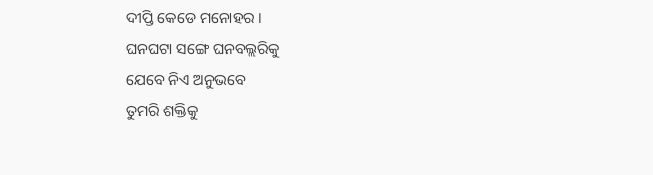ଦୀପ୍ତି କେଡେ ମନୋହର ।
ଘନଘଟା ସଙ୍ଗେ ଘନବଲ୍ଲରିକୁ
ଯେବେ ନିଏ ଅନୁଭବେ
ତୁମରି ଶକ୍ତିକୁ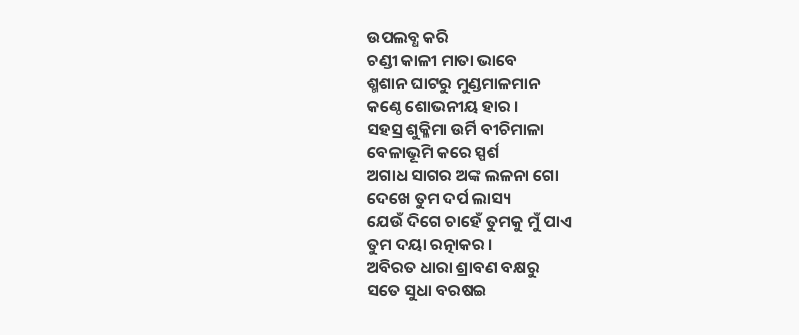ଉପଲବ୍ଧ କରି
ଚଣ୍ଡୀ କାଳୀ ମାତା ଭାବେ
ଶ୍ମଶାନ ଘାଟରୁ ମୁଣ୍ଡମାଳମାନ
କଣ୍ଠେ ଶୋଭନୀୟ ହାର ।
ସହସ୍ର ଶୁକ୍ଳିମା ଉର୍ମି ବୀଚିମାଳା
ବେଳାଭୂମି କରେ ସ୍ପର୍ଶ
ଅଗାଧ ସାଗର ଅଙ୍କ ଲଳନା ଗୋ
ଦେଖେ ତୁମ ଦର୍ପ ଲାସ୍ୟ
ଯେଉଁ ଦିଗେ ଚାହେଁ ତୁମକୁ ମୁଁ ପାଏ
ତୁମ ଦୟା ରତ୍ନାକର ।
ଅବିରତ ଧାରା ଶ୍ରାବଣ ବକ୍ଷରୁ
ସତେ ସୁଧା ବରଷଇ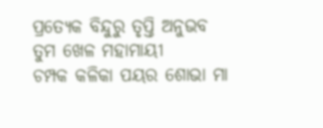ପ୍ରତ୍ୟେକ ବିନ୍ଦୁରୁ ତୃପ୍ତି ଅନୁଭବ
ତୁମ ଖେଳ ମହାମାୟୀ
ଚମ୍ପକ କଳିକା ପୟର ଶୋଭା ମା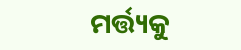ମର୍ତ୍ତ୍ୟକୁ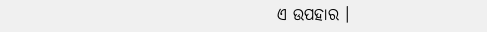ଏ ଉପହାର ।